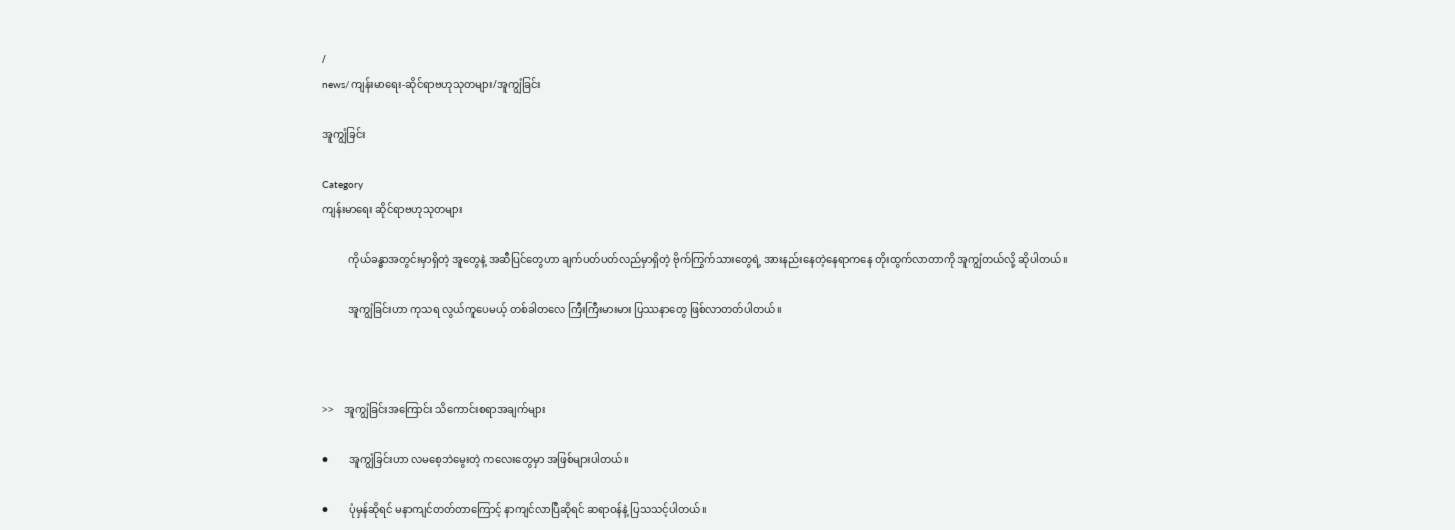/
news/ကျန်းမာရေး-ဆိုင်ရာဗဟုသုတများ/အူကျွံခြင်း

အူကျွံခြင်း

Category
ကျန်းမာရေး ဆိုင်ရာဗဟုသုတများ

          ကိုယ်ခန္ဓာအတွင်းမှာရှိတဲ့ အူတွေနဲ့ အဆီပြင်တွေဟာ ချက်ပတ်ပတ်လည်မှာရှိတဲ့ ဗိုက်ကြွက်သားတွေရဲ့ အားနည်းနေတဲ့နေရာကနေ တိုးထွက်လာတာကို အူကျွံတယ်လို့ ဆိုပါတယ်။

          အူကျွံခြင်းဟာ ကုသရ လွယ်ကူပေမယ့် တစ်ခါတလေ ကြီးကြီးမားမား ပြဿနာတွေ ဖြစ်လာတတ်ပါတယ်။



>>    အူကျွံခြင်းအကြောင်း သိကောင်းစရာအချက်များ

●        အူကျွံခြင်းဟာ လမစေ့ဘဲမွေးတဲ့ ကလေးတွေမှာ အဖြစ်များပါတယ်။

●        ပုံမှန်ဆိုရင် မနာကျင်တတ်တာကြောင့် နာကျင်လာပြီဆိုရင် ဆရာဝန်နဲ့ ပြသသင့်ပါတယ်။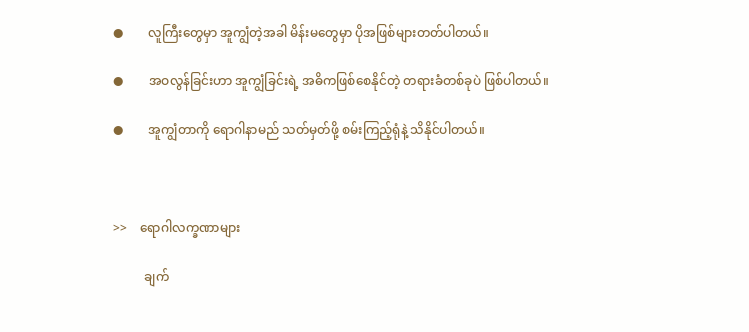●        လူကြီးတွေမှာ အူကျွံတဲ့အခါ မိန်းမတွေမှာ ပိုအဖြစ်များတတ်ပါတယ်။

●        အဝလွန်ခြင်းဟာ အူကျွံခြင်းရဲ့ အဓိကဖြစ်စေနိုင်တဲ့ တရားခံတစ်ခုပဲ ဖြစ်ပါတယ်။

●        အူကျွံတာကို ရောဂါနာမည် သတ်မှတ်ဖို့ စမ်းကြည့်ရုံနဲ့ သိနိုင်ပါတယ်။



>>    ရောဂါလက္ခဏာများ

          ချက်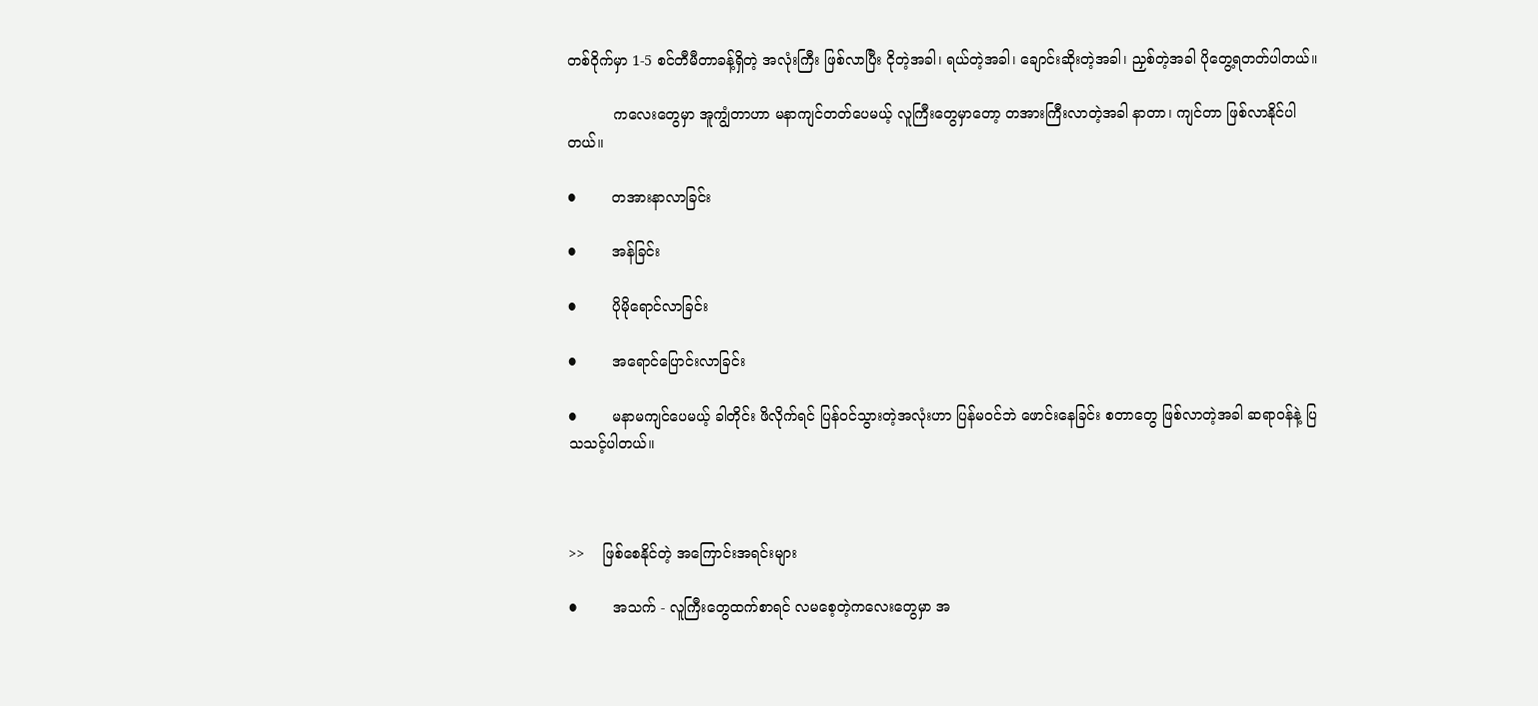တစ်ဝိုက်မှာ 1-5 စင်တီမီတာခန့်ရှိတဲ့ အလုံးကြီး ဖြစ်လာပြီး ငိုတဲ့အခါ၊ ရယ်တဲ့အခါ၊ ချောင်းဆိုးတဲ့အခါ၊ ညှစ်တဲ့အခါ ပိုတွေ့ရတတ်ပါတယ်။

          ကလေးတွေမှာ အူကျွံတာဟာ မနာကျင်တတ်ပေမယ့် လူကြီးတွေမှာတော့ တအားကြီးလာတဲ့အခါ နာတာ၊ ကျင်တာ ဖြစ်လာနိုင်ပါတယ်။

●        တအားနာလာခြင်း

●        အန်ခြင်း

●        ပိုမိုရောင်လာခြင်း

●        အရောင်ပြောင်းလာခြင်း

●        မနာမကျင်ပေမယ့် ခါတိုင်း ဖိလိုက်ရင် ပြန်ဝင်သွားတဲ့အလုံးဟာ ပြန်မဝင်ဘဲ ဖောင်းနေခြင်း စတာတွေ ဖြစ်လာတဲ့အခါ ဆရာဝန်နဲ့ ပြသသင့်ပါတယ်။



>>    ဖြစ်စေနိုင်တဲ့ အကြောင်းအရင်းများ

●        အသက် - လူကြီးတွေထက်စာရင် လမစေ့တဲ့ကလေးတွေမှာ အ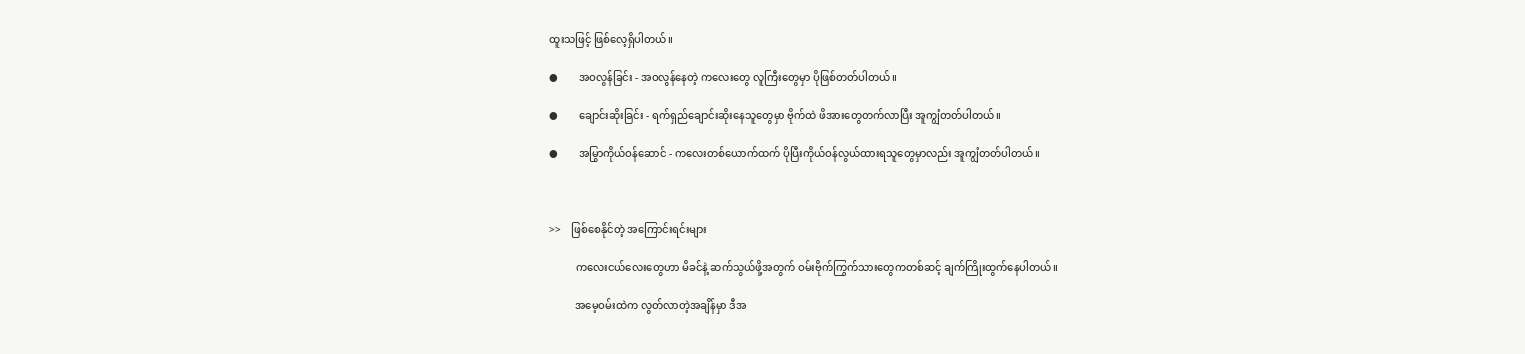ထူးသဖြင့် ဖြစ်လေ့ရှိပါတယ်။

●        အဝလွန်ခြင်း - အဝလွန်နေတဲ့ ကလေးတွေ လူကြီးတွေမှာ ပိုဖြစ်တတ်ပါတယ်။

●        ချောင်းဆိုးခြင်း - ရက်ရှည်ချောင်းဆိုးနေသူတွေမှာ ဗိုက်ထဲ ဖိအားတွေတက်လာပြီး အူကျွံတတ်ပါတယ်။

●        အမြွာကိုယ်ဝန်ဆောင် - ကလေးတစ်ယောက်ထက် ပိုပြီးကိုယ်ဝန်လွယ်ထားရသူတွေမှာလည်း အူကျွံတတ်ပါတယ်။



>>    ဖြစ်စေနိုင်တဲ့ အကြောင်းရင်းများ

          ကလေးငယ်လေးတွေဟာ မိခင်နဲ့ ဆက်သွယ်ဖို့အတွက် ဝမ်းဗိုက်ကြွက်သားတွေကတစ်ဆင့် ချက်ကြိုးထွက်နေပါတယ်။

          အမေ့ဝမ်းထဲက လွတ်လာတဲ့အချိန်မှာ ဒီအ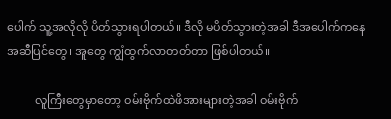ပေါက် သူ့အလိုလို ပိတ်သွားရပါတယ်။ ဒီလို မပိတ်သွားတဲ့အခါ ဒီအပေါက်ကနေ အဆီပြင်တွေ၊ အူတွေ ကျွံထွက်လာတတ်တာ ဖြစ်ပါတယ်။

          လူကြီးတွေမှာတော့ ဝမ်းဗိုက်ထဲဖိအားများတဲ့အခါ ဝမ်းဗိုက်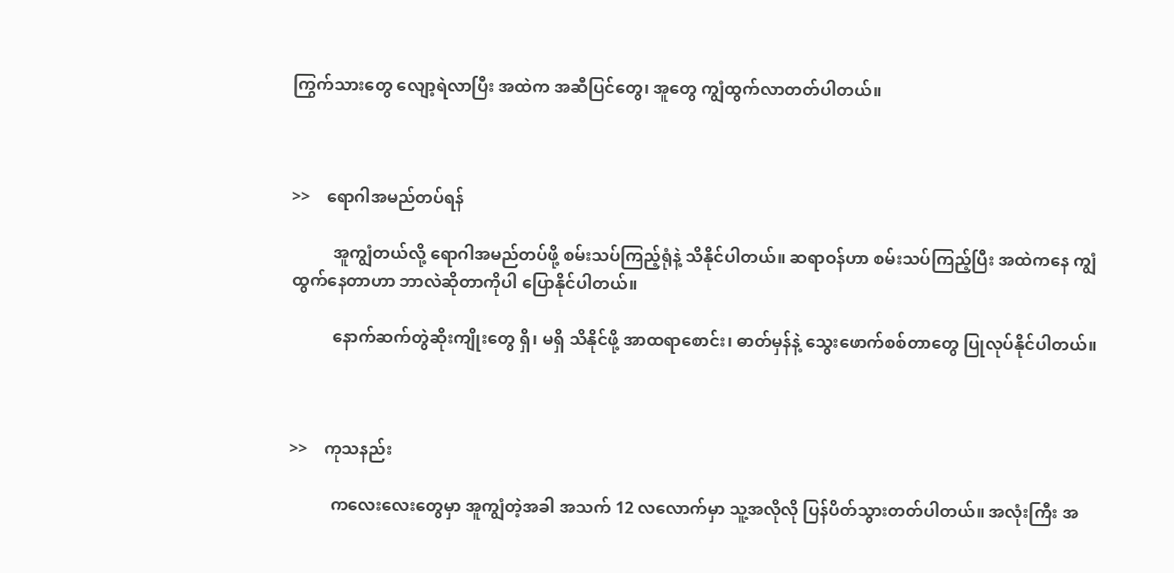ကြွက်သားတွေ လျော့ရဲလာပြီး အထဲက အဆီပြင်တွေ၊ အူတွေ ကျွံထွက်လာတတ်ပါတယ်။



>>    ရောဂါအမည်တပ်ရန်

          အူကျွံတယ်လို့ ရောဂါအမည်တပ်ဖို့ စမ်းသပ်ကြည့်ရုံနဲ့ သိနိုင်ပါတယ်။ ဆရာဝန်ဟာ စမ်းသပ်ကြည့်ပြီး အထဲကနေ ကျွံထွက်နေတာဟာ ဘာလဲဆိုတာကိုပါ ပြောနိုင်ပါတယ်။

          နောက်ဆက်တွဲဆိုးကျိုးတွေ ရှိ၊ မရှိ သိနိုင်ဖို့ အာထရာစောင်း၊ ဓာတ်မှန်နဲ့ သွေးဖောက်စစ်တာတွေ ပြုလုပ်နိုင်ပါတယ်။



>>    ကုသနည်း

          ကလေးလေးတွေမှာ အူကျွံတဲ့အခါ အသက် 12 လလောက်မှာ သူ့အလိုလို ပြန်ပိတ်သွားတတ်ပါတယ်။ အလုံးကြီး အ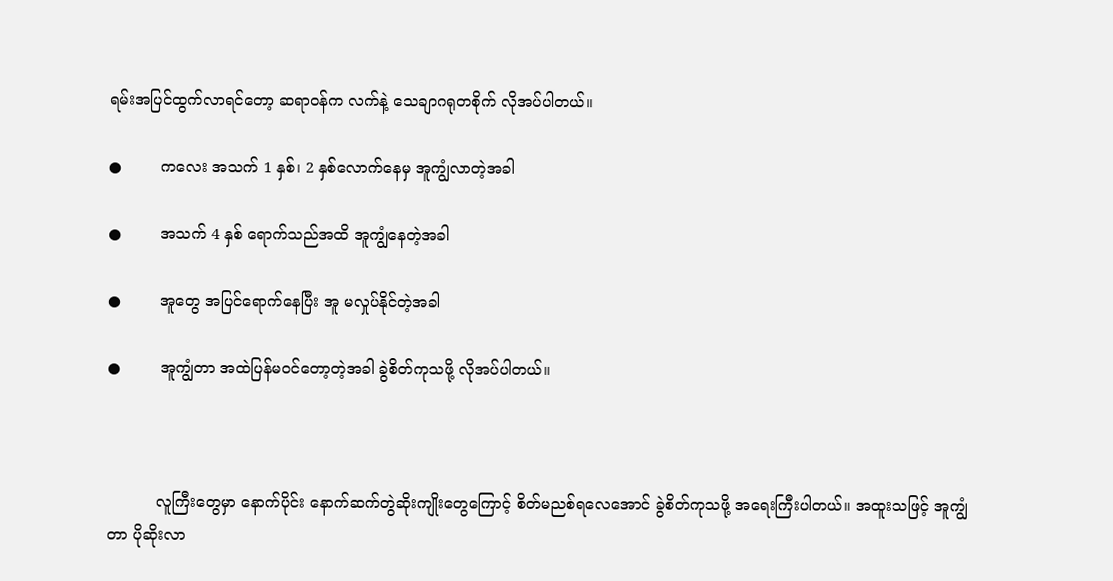ရမ်းအပြင်ထွက်လာရင်တော့ ဆရာဝန်က လက်နဲ့ သေချာဂရုတစိုက် လိုအပ်ပါတယ်။

●        ကလေး အသက် 1 နှစ်၊ 2 နှစ်လောက်နေမှ အူကျွံလာတဲ့အခါ

●        အသက် 4 နှစ် ရောက်သည်အထိ အူကျွံနေတဲ့အခါ

●        အူတွေ အပြင်ရောက်နေပြီး အူ မလှုပ်နိုင်တဲ့အခါ

●        အူကျွံတာ အထဲပြန်မဝင်တော့တဲ့အခါ ခွဲစိတ်ကုသဖို့ လိုအပ်ပါတယ်။



          လူကြီးတွေမှာ နောက်ပိုင်း နောက်ဆက်တွဲဆိုးကျိုးတွေကြောင့် စိတ်မညစ်ရလေအောင် ခွဲစိတ်ကုသဖို့ အရေးကြီးပါတယ်။ အထူးသဖြင့် အူကျွံတာ ပိုဆိုးလာ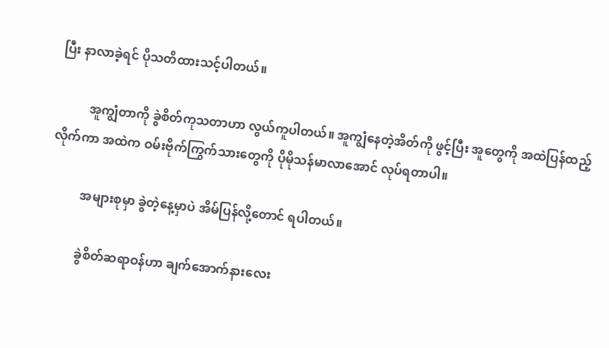ပြီး နာလာခဲ့ရင် ပိုသတိထားသင့်ပါတယ်။

          အူကျွံတာကို ခွဲစိတ်ကုသတာဟာ လွယ်ကူပါတယ်။ အူကျွံနေတဲ့အိတ်ကို ဖွင့်ပြီး အူတွေကို အထဲပြန်ထည့်လိုက်ကာ အထဲက ဝမ်းဗိုက်ကြွက်သားတွေကို ပိုမိုသန်မာလာအောင် လုပ်ရတာပါ။

          အများစုမှာ ခွဲတဲ့နေ့မှာပဲ အိမ်ပြန်လို့တောင် ရပါတယ်။

          ခွဲစိတ်ဆရာဝန်ဟာ ချက်အောက်နားလေး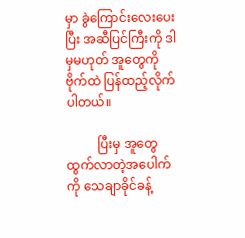မှာ ခွဲကြောင်းလေးပေးပြီး အဆီပြင်ကြီးကို ဒါမှမဟုတ် အူတွေကို ဗိုက်ထဲ ပြန်ထည့်လိုက်ပါတယ်။

          ပြီးမှ အူတွေထွက်လာတဲ့အပေါက်ကို သေချာခိုင်ခန့်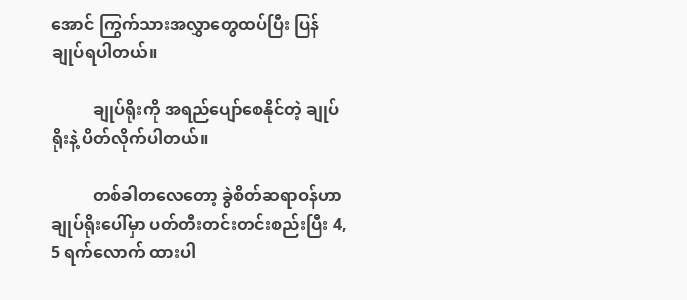အောင် ကြွက်သားအလွှာတွေထပ်ပြီး ပြန်ချုပ်ရပါတယ်။

          ချုပ်ရိုးကို အရည်ပျော်စေနိုင်တဲ့ ချုပ်ရိုးနဲ့ ပိတ်လိုက်ပါတယ်။

          တစ်ခါတလေတော့ ခွဲစိတ်ဆရာဝန်ဟာ ချုပ်ရိုးပေါ်မှာ ပတ်တီးတင်းတင်းစည်းပြီး 4, 5 ရက်လောက် ထားပါ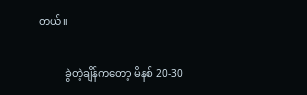တယ်။

          ခွဲတဲ့ချိန်ကတော့ မိနစ် 20-30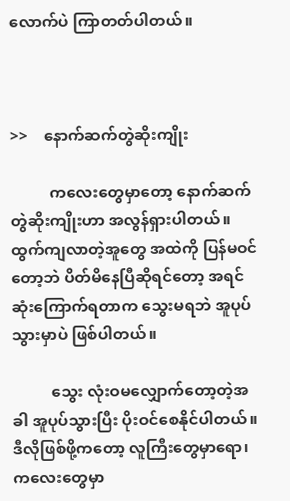လောက်ပဲ ကြာတတ်ပါတယ်။



>>    နောက်ဆက်တွဲဆိုးကျိုး

          ကလေးတွေမှာတော့ နောက်ဆက်တွဲဆိုးကျိုးဟာ အလွန်ရှားပါတယ်။ ထွက်ကျလာတဲ့အူတွေ အထဲကို ပြန်မဝင်တော့ဘဲ ပိတ်မိနေပြီဆိုရင်တော့ အရင်ဆုံးကြောက်ရတာက သွေးမရဘဲ အူပုပ်သွားမှာပဲ ဖြစ်ပါတယ်။

          သွေး လုံးဝမလျှောက်တော့တဲ့အခါ အူပုပ်သွားပြီး ပိုးဝင်စေနိုင်ပါတယ်။ ဒီလိုဖြစ်ဖို့ကတော့ လူကြီးတွေမှာရော၊ ကလေးတွေမှာ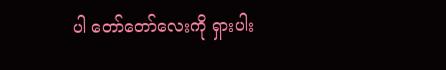ပါ တော်တော်လေးကို ရှားပါး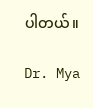ပါတယ်။

Dr. Mya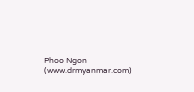Phoo Ngon (www.drmyanmar.com)